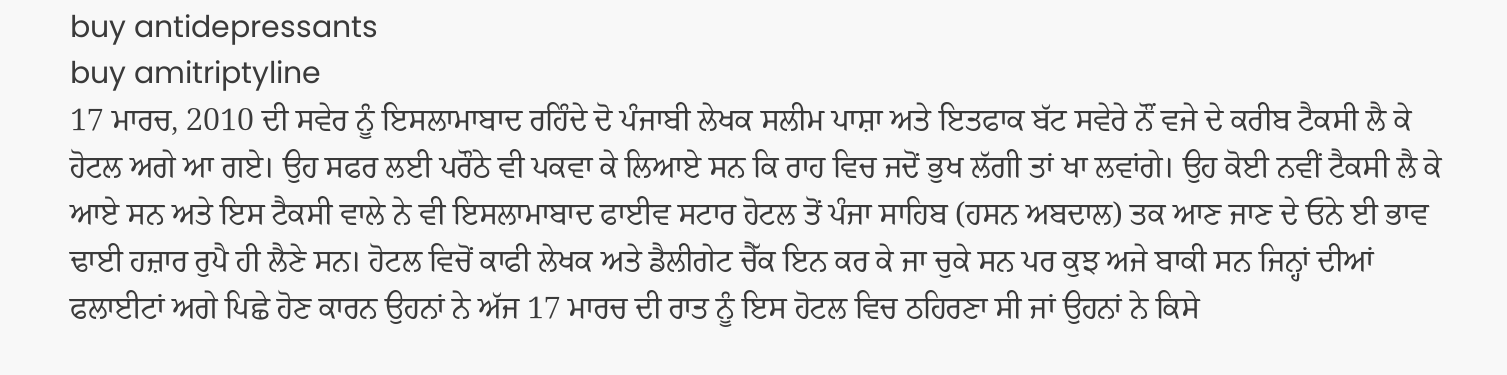buy antidepressants
buy amitriptyline
17 ਮਾਰਚ, 2010 ਦੀ ਸਵੇਰ ਨੂੰ ਇਸਲਾਮਾਬਾਦ ਰਹਿੰਦੇ ਦੋ ਪੰਜਾਬੀ ਲੇਖਕ ਸਲੀਮ ਪਾਸ਼ਾ ਅਤੇ ਇਤਫਾਕ ਬੱਟ ਸਵੇਰੇ ਨੌਂ ਵਜੇ ਦੇ ਕਰੀਬ ਟੈਕਸੀ ਲੈ ਕੇ ਹੋਟਲ ਅਗੇ ਆ ਗਏ। ਉਹ ਸਫਰ ਲਈ ਪਰੌਠੇ ਵੀ ਪਕਵਾ ਕੇ ਲਿਆਏ ਸਨ ਕਿ ਰਾਹ ਵਿਚ ਜਦੋਂ ਭੁਖ ਲੱਗੀ ਤਾਂ ਖਾ ਲਵਾਂਗੇ। ਉਹ ਕੋਈ ਨਵੀਂ ਟੈਕਸੀ ਲੈ ਕੇ ਆਏ ਸਨ ਅਤੇ ਇਸ ਟੈਕਸੀ ਵਾਲੇ ਨੇ ਵੀ ਇਸਲਾਮਾਬਾਦ ਫਾਈਵ ਸਟਾਰ ਹੋਟਲ ਤੋਂ ਪੰਜਾ ਸਾਹਿਬ (ਹਸਨ ਅਬਦਾਲ) ਤਕ ਆਣ ਜਾਣ ਦੇ ਓਨੇ ਈ ਭਾਵ ਢਾਈ ਹਜ਼ਾਰ ਰੁਪੈ ਹੀ ਲੈਣੇ ਸਨ। ਹੋਟਲ ਵਿਚੋਂ ਕਾਫੀ ਲੇਖਕ ਅਤੇ ਡੈਲੀਗੇਟ ਚੈੱਕ ਇਨ ਕਰ ਕੇ ਜਾ ਚੁਕੇ ਸਨ ਪਰ ਕੁਝ ਅਜੇ ਬਾਕੀ ਸਨ ਜਿਨ੍ਹਾਂ ਦੀਆਂ ਫਲਾਈਟਾਂ ਅਗੇ ਪਿਛੇ ਹੋਣ ਕਾਰਨ ਉਹਨਾਂ ਨੇ ਅੱਜ 17 ਮਾਰਚ ਦੀ ਰਾਤ ਨੂੰ ਇਸ ਹੋਟਲ ਵਿਚ ਠਹਿਰਣਾ ਸੀ ਜਾਂ ਉਹਨਾਂ ਨੇ ਕਿਸੇ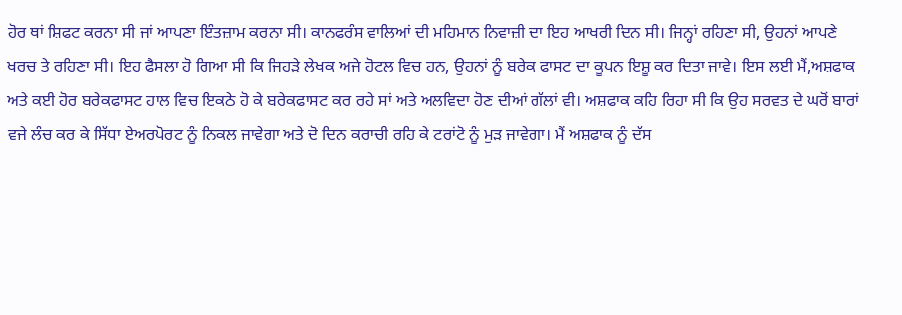ਹੋਰ ਥਾਂ ਸ਼ਿਫਟ ਕਰਨਾ ਸੀ ਜਾਂ ਆਪਣਾ ਇੰਤਜ਼ਾਮ ਕਰਨਾ ਸੀ। ਕਾਨਫਰੰਸ ਵਾਲਿਆਂ ਦੀ ਮਹਿਮਾਨ ਨਿਵਾਜ਼ੀ ਦਾ ਇਹ ਆਖਰੀ ਦਿਨ ਸੀ। ਜਿਨ੍ਹਾਂ ਰਹਿਣਾ ਸੀ, ਉਹਨਾਂ ਆਪਣੇ ਖਰਚ ਤੇ ਰਹਿਣਾ ਸੀ। ਇਹ ਫੈਸਲਾ ਹੋ ਗਿਆ ਸੀ ਕਿ ਜਿਹੜੇ ਲੇਖਕ ਅਜੇ ਹੋਟਲ ਵਿਚ ਹਨ, ਉਹਨਾਂ ਨੂੰ ਬਰੇਕ ਫਾਸਟ ਦਾ ਕੂਪਨ ਇਸ਼ੂ ਕਰ ਦਿਤਾ ਜਾਵੇ। ਇਸ ਲਈ ਮੈਂ,ਅਸ਼ਫਾਕ ਅਤੇ ਕਈ ਹੋਰ ਬਰੇਕਫਾਸਟ ਹਾਲ ਵਿਚ ਇਕਠੇ ਹੋ ਕੇ ਬਰੇਕਫਾਸਟ ਕਰ ਰਹੇ ਸਾਂ ਅਤੇ ਅਲਵਿਦਾ ਹੋਣ ਦੀਆਂ ਗੱਲਾਂ ਵੀ। ਅਸ਼ਫਾਕ ਕਹਿ ਰਿਹਾ ਸੀ ਕਿ ਉਹ ਸਰਵਤ ਦੇ ਘਰੋਂ ਬਾਰਾਂ ਵਜੇ ਲੰਚ ਕਰ ਕੇ ਸਿੱਧਾ ਏਅਰਪੋਰਟ ਨੂੰ ਨਿਕਲ ਜਾਵੇਗਾ ਅਤੇ ਦੋ ਦਿਨ ਕਰਾਚੀ ਰਹਿ ਕੇ ਟਰਾਂਟੋ ਨੂੰ ਮੁੜ ਜਾਵੇਗਾ। ਮੈਂ ਅਸ਼ਫਾਕ ਨੂੰ ਦੱਸ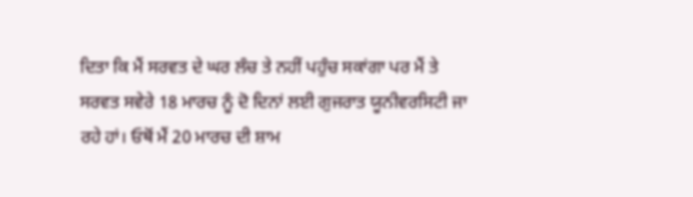ਦਿਤਾ ਕਿ ਮੈਂ ਸਰਵਤ ਦੇ ਘਰ ਲੰਚ ਤੇ ਨਹੀਂ ਪਹੁੰਚ ਸਕਾਂਗਾ ਪਰ ਮੈਂ ਤੇ ਸਰਵਤ ਸਵੇਰੇ 18 ਮਾਰਚ ਨੂੰ ਦੋ ਦਿਨਾਂ ਲਈ ਗੁਜਰਾਤ ਯੂਨੀਵਰਸਿਟੀ ਜਾ ਰਹੇ ਹਾਂ। ਓਥੋਂ ਮੈਂ 20 ਮਾਰਚ ਦੀ ਸ਼ਾਮ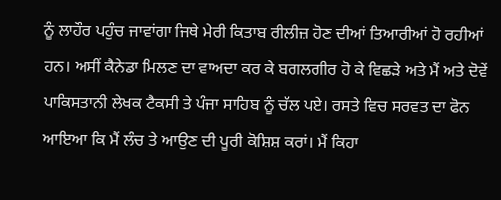ਨੂੰ ਲਾਹੌਰ ਪਹੁੰਚ ਜਾਵਾਂਗਾ ਜਿਥੇ ਮੇਰੀ ਕਿਤਾਬ ਰੀਲੀਜ਼ ਹੋਣ ਦੀਆਂ ਤਿਆਰੀਆਂ ਹੋ ਰਹੀਆਂ ਹਨ। ਅਸੀਂ ਕੈਨੇਡਾ ਮਿਲਣ ਦਾ ਵਾਅਦਾ ਕਰ ਕੇ ਬਗਲਗੀਰ ਹੋ ਕੇ ਵਿਛੜੇ ਅਤੇ ਮੈਂ ਅਤੇ ਦੋਵੇਂ ਪਾਕਿਸਤਾਨੀ ਲੇਖਕ ਟੈਕਸੀ ਤੇ ਪੰਜਾ ਸਾਹਿਬ ਨੂੰ ਚੱਲ ਪਏ। ਰਸਤੇ ਵਿਚ ਸਰਵਤ ਦਾ ਫੋਨ ਆਇਆ ਕਿ ਮੈਂ ਲੰਚ ਤੇ ਆਉਣ ਦੀ ਪੂਰੀ ਕੋਸ਼ਿਸ਼ ਕਰਾਂ। ਮੈਂ ਕਿਹਾ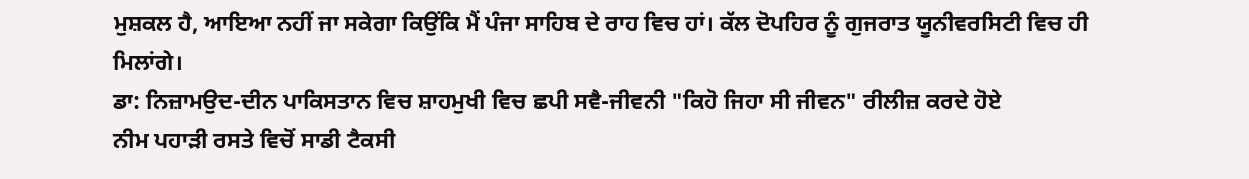ਮੁਸ਼ਕਲ ਹੈ, ਆਇਆ ਨਹੀਂ ਜਾ ਸਕੇਗਾ ਕਿਉਂਕਿ ਮੈਂ ਪੰਜਾ ਸਾਹਿਬ ਦੇ ਰਾਹ ਵਿਚ ਹਾਂ। ਕੱਲ ਦੋਪਹਿਰ ਨੂੰ ਗੁਜਰਾਤ ਯੂਨੀਵਰਸਿਟੀ ਵਿਚ ਹੀ ਮਿਲਾਂਗੇ।
ਡਾ: ਨਿਜ਼ਾਮਉਦ-ਦੀਨ ਪਾਕਿਸਤਾਨ ਵਿਚ ਸ਼ਾਹਮੁਖੀ ਵਿਚ ਛਪੀ ਸਵੈ-ਜੀਵਨੀ "ਕਿਹੋ ਜਿਹਾ ਸੀ ਜੀਵਨ" ਰੀਲੀਜ਼ ਕਰਦੇ ਹੋਏ
ਨੀਮ ਪਹਾੜੀ ਰਸਤੇ ਵਿਚੋਂ ਸਾਡੀ ਟੈਕਸੀ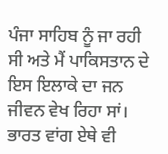ਪੰਜਾ ਸਾਹਿਬ ਨੂੰ ਜਾ ਰਹੀ ਸੀ ਅਤੇ ਮੈਂ ਪਾਕਿਸਤਾਨ ਦੇ ਇਸ ਇਲਾਕੇ ਦਾ ਜਨ ਜੀਵਨ ਵੇਖ ਰਿਹਾ ਸਾਂ। ਭਾਰਤ ਵਾਂਗ ਏਥੇ ਵੀ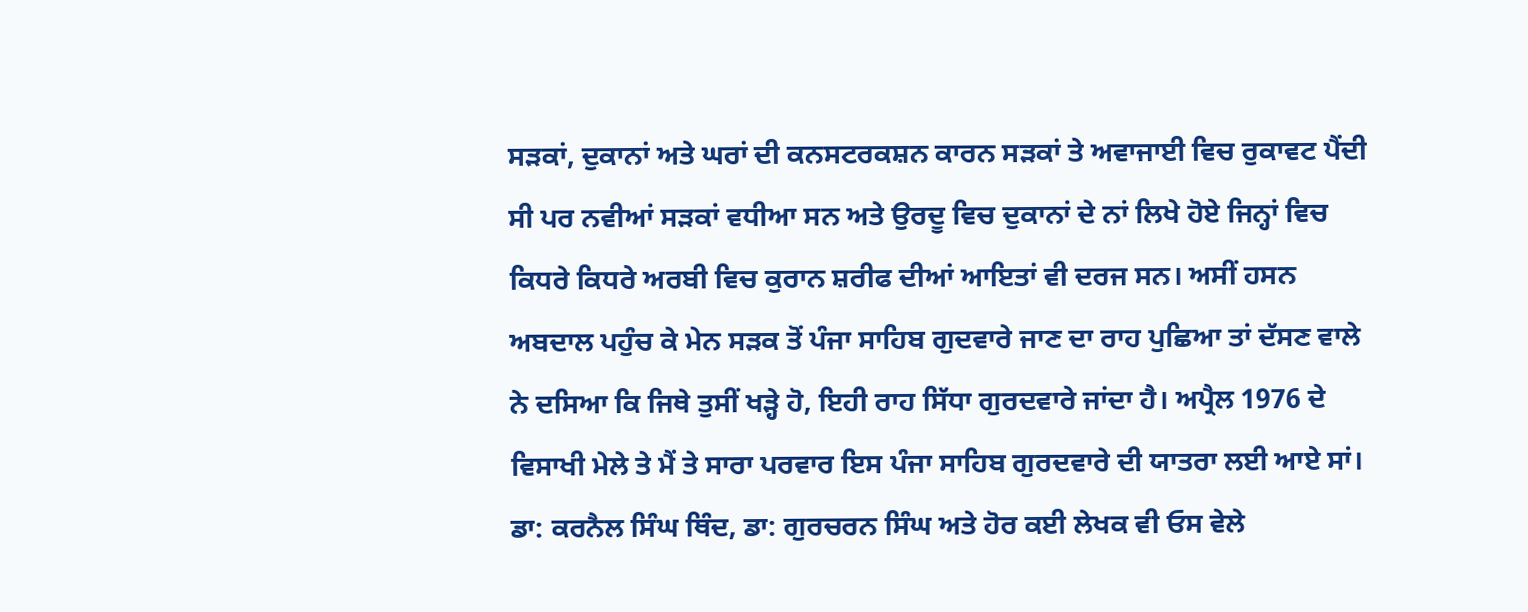ਸੜਕਾਂ, ਦੁਕਾਨਾਂ ਅਤੇ ਘਰਾਂ ਦੀ ਕਨਸਟਰਕਸ਼ਨ ਕਾਰਨ ਸੜਕਾਂ ਤੇ ਅਵਾਜਾਈ ਵਿਚ ਰੁਕਾਵਟ ਪੈਂਦੀ ਸੀ ਪਰ ਨਵੀਆਂ ਸੜਕਾਂ ਵਧੀਆ ਸਨ ਅਤੇ ਉਰਦੂ ਵਿਚ ਦੁਕਾਨਾਂ ਦੇ ਨਾਂ ਲਿਖੇ ਹੋਏ ਜਿਨ੍ਹਾਂ ਵਿਚ ਕਿਧਰੇ ਕਿਧਰੇ ਅਰਬੀ ਵਿਚ ਕੁਰਾਨ ਸ਼ਰੀਫ ਦੀਆਂ ਆਇਤਾਂ ਵੀ ਦਰਜ ਸਨ। ਅਸੀਂ ਹਸਨ ਅਬਦਾਲ ਪਹੁੰਚ ਕੇ ਮੇਨ ਸੜਕ ਤੋਂ ਪੰਜਾ ਸਾਹਿਬ ਗੁਦਵਾਰੇ ਜਾਣ ਦਾ ਰਾਹ ਪੁਛਿਆ ਤਾਂ ਦੱਸਣ ਵਾਲੇ ਨੇ ਦਸਿਆ ਕਿ ਜਿਥੇ ਤੁਸੀਂ ਖੜ੍ਹੇ ਹੋ, ਇਹੀ ਰਾਹ ਸਿੱਧਾ ਗੁਰਦਵਾਰੇ ਜਾਂਦਾ ਹੈ। ਅਪ੍ਰੈਲ 1976 ਦੇ ਵਿਸਾਖੀ ਮੇਲੇ ਤੇ ਮੈਂ ਤੇ ਸਾਰਾ ਪਰਵਾਰ ਇਸ ਪੰਜਾ ਸਾਹਿਬ ਗੁਰਦਵਾਰੇ ਦੀ ਯਾਤਰਾ ਲਈ ਆਏ ਸਾਂ। ਡਾ: ਕਰਨੈਲ ਸਿੰਘ ਥਿੰਦ, ਡਾ: ਗੁਰਚਰਨ ਸਿੰਘ ਅਤੇ ਹੋਰ ਕਈ ਲੇਖਕ ਵੀ ਓਸ ਵੇਲੇ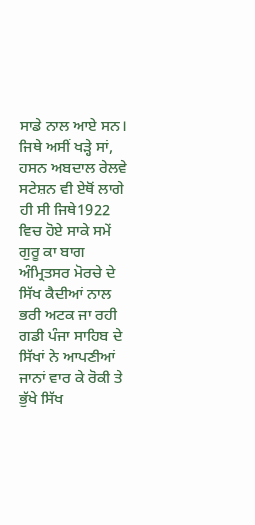ਸਾਡੇ ਨਾਲ ਆਏ ਸਨ। ਜਿਥੇ ਅਸੀਂ ਖੜ੍ਹੇ ਸਾਂ, ਹਸਨ ਅਬਦਾਲ ਰੇਲਵੇ ਸਟੇਸ਼ਨ ਵੀ ਏਥੋਂ ਲਾਗੇ ਹੀ ਸੀ ਜਿਥੇ1922 ਵਿਚ ਹੋਏ ਸਾਕੇ ਸਮੇਂ ਗੁਰੂ ਕਾ ਬਾਗ ਅੰਮ੍ਰਿਤਸਰ ਮੋਰਚੇ ਦੇ ਸਿੱਖ ਕੈਦੀਆਂ ਨਾਲ ਭਰੀ ਅਟਕ ਜਾ ਰਹੀ ਗਡੀ ਪੰਜਾ ਸਾਹਿਬ ਦੇ ਸਿੱਖਾਂ ਨੇ ਆਪਣੀਆਂ ਜਾਨਾਂ ਵਾਰ ਕੇ ਰੋਕੀ ਤੇ ਭੁੱਖੇ ਸਿੱਖ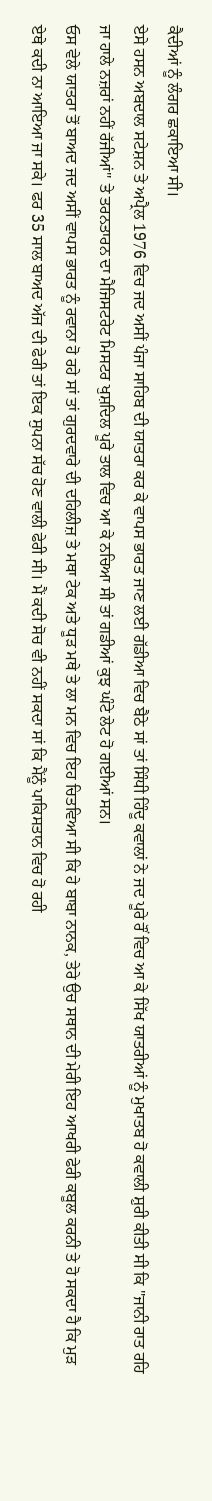ਕੈਦੀਆਂ ਨੂੰ ਲੰਗਰ ਛਕਾਇਆ ਸੀ।
ਏਸੇ ਹਸਨ ਅਬਦਾਲ ਸਟੇਸ਼ਨ ਤੇ ਅਪ੍ਰੈਲ 1976 ਵਿਚ ਜਦ ਅਸੀਂ ਪੰਜਾ ਸਾਹਿਬ ਦੀ ਯਾਤਰਾ ਕਰ ਕੇ ਵਾਪਸ ਭਾਰਤ ਜਾਣ ਲਈ ਗੱਡੀਆ ਵਿਚ ਬੈਠੇ ਸਾਂ ਤਾਂ ਸਿੰਧੀ ਹਿੰਦੂ ਕਵਾਲਾਂ ਨੇ ਜਦ ਪੂਰੇ ਰੌਂ ਵਿਚ ਆ ਕੇ ਸਿੱਖ ਯਾਤਰੀਆਂ ਨੂੰ ਮੁਖਾਤਬ ਹੋ ਕਵਾਲੀ ਸ਼ੁਰੀ ਕੀਤੀ ਸੀ ਕਿ "ਜਾਨੀ ਰਾਤ ਰਹਿ ਜਾ ਹਾਲੇ ਨਜ਼ਰਾਂ ਨਹੀਂ ਰੱਜੀਆਂ" ਤੇ ਤਰਨਤਾਰਨ ਦਾ ਮੈਜਿਸਟਰੇਟ ਮਿਸਟਰ ਖੁਸ਼ਦਿਲ ਪੂਰੇ ਤਾਲ ਵਿਚ ਆ ਕੇ ਨਚਿਆ ਸੀ ਤਾਂ ਗਡੀਆਂ ਕੁਝ ਘੰਟੇ ਲੇਟ ਹੋ ਗਈਆਂ ਸਨ।
ਓਸ ਵੇਲੇ ਯਾਤਰਾ ਤੋਂ ਬਾਅਦ ਜਦ ਅਸੀਂ ਵਾਪਸ ਭਾਰਤ ਨੂੰ ਰਵਾਨਾ ਹੋ ਰਹੇ ਸਾਂ ਤਾਂ ਗੁਰਦਵਾਰੇ ਦੀ ਦਹਿਲੀਜ਼ ਤੇ ਮਥਾ ਟੇਕ ਅਤੇ ਧੂੜ ਮਥੇ ਤੇ ਲਾ ਮਨ ਵਿਚ ਇਹ ਚਿਤਵਿਆ ਸੀ ਕਿ ਹੇ ਬਾਬਾ ਨਾਨਕ, ਤੇਰੇ ਉਚ ਸਥਾਨ ਦੀ ਮੇਰੀ ਇਹ ਆਖਰੀ ਫੇਰੀ ਕਬੂਲ ਕਰਨੀ ਤੇ ਹੋ ਸਕਦਾ ਹੈ ਕਿ ਮੁੜ ਏਥੇ ਕਦੀ ਨਾ ਆਇਆ ਜਾ ਸਕੇ। ਫਰ 35 ਸਾਲ ਬਾਅਦ ਅੱਜ ਦੀ ਫੇਰੀ ਤਾਂ ਇਕ ਸੁਪਨਾ ਸੱਚ ਹੋਣ ਵਾਲੀ ਫੇਰੀ ਸੀ। ਮੈਂ ਕਦੀ ਸੋਚ ਵੀ ਨਹੀਂ ਸਕਦਾ ਸਾਂ ਕਿ ਮੈਂਨੂੰ ਪਾਕਿਸਤਾਨ ਵਿਚ ਹੋ ਰਹੀ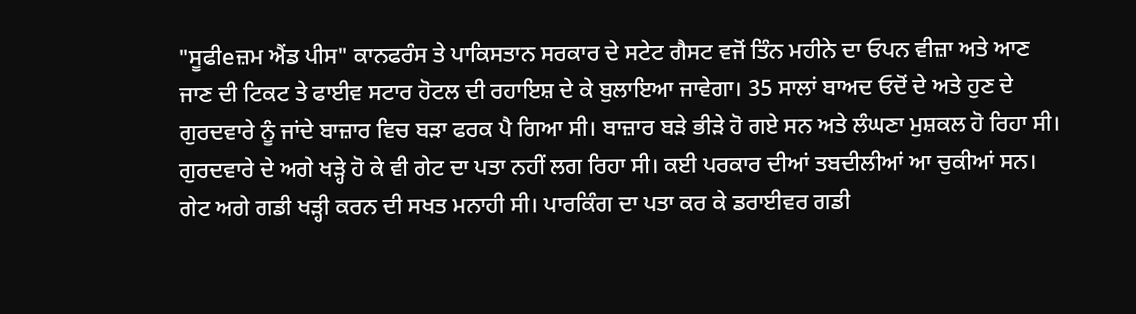"ਸੂਫੀeਜ਼ਮ ਐਂਡ ਪੀਸ" ਕਾਨਫਰੰਸ ਤੇ ਪਾਕਿਸਤਾਨ ਸਰਕਾਰ ਦੇ ਸਟੇਟ ਗੈਸਟ ਵਜੋਂ ਤਿੰਨ ਮਹੀਨੇ ਦਾ ਓਪਨ ਵੀਜ਼ਾ ਅਤੇ ਆਣ ਜਾਣ ਦੀ ਟਿਕਟ ਤੇ ਫਾਈਵ ਸਟਾਰ ਹੋਟਲ ਦੀ ਰਹਾਇਸ਼ ਦੇ ਕੇ ਬੁਲਾਇਆ ਜਾਵੇਗਾ। 35 ਸਾਲਾਂ ਬਾਅਦ ਓਦੋਂ ਦੇ ਅਤੇ ਹੁਣ ਦੇ ਗੁਰਦਵਾਰੇ ਨੂੰ ਜਾਂਦੇ ਬਾਜ਼ਾਰ ਵਿਚ ਬੜਾ ਫਰਕ ਪੈ ਗਿਆ ਸੀ। ਬਾਜ਼ਾਰ ਬੜੇ ਭੀੜੇ ਹੋ ਗਏ ਸਨ ਅਤੇ ਲੰਘਣਾ ਮੁਸ਼ਕਲ ਹੋ ਰਿਹਾ ਸੀ। ਗੁਰਦਵਾਰੇ ਦੇ ਅਗੇ ਖੜ੍ਹੇ ਹੋ ਕੇ ਵੀ ਗੇਟ ਦਾ ਪਤਾ ਨਹੀਂ ਲਗ ਰਿਹਾ ਸੀ। ਕਈ ਪਰਕਾਰ ਦੀਆਂ ਤਬਦੀਲੀਆਂ ਆ ਚੁਕੀਆਂ ਸਨ। ਗੇਟ ਅਗੇ ਗਡੀ ਖੜ੍ਹੀ ਕਰਨ ਦੀ ਸਖਤ ਮਨਾਹੀ ਸੀ। ਪਾਰਕਿੰਗ ਦਾ ਪਤਾ ਕਰ ਕੇ ਡਰਾਈਵਰ ਗਡੀ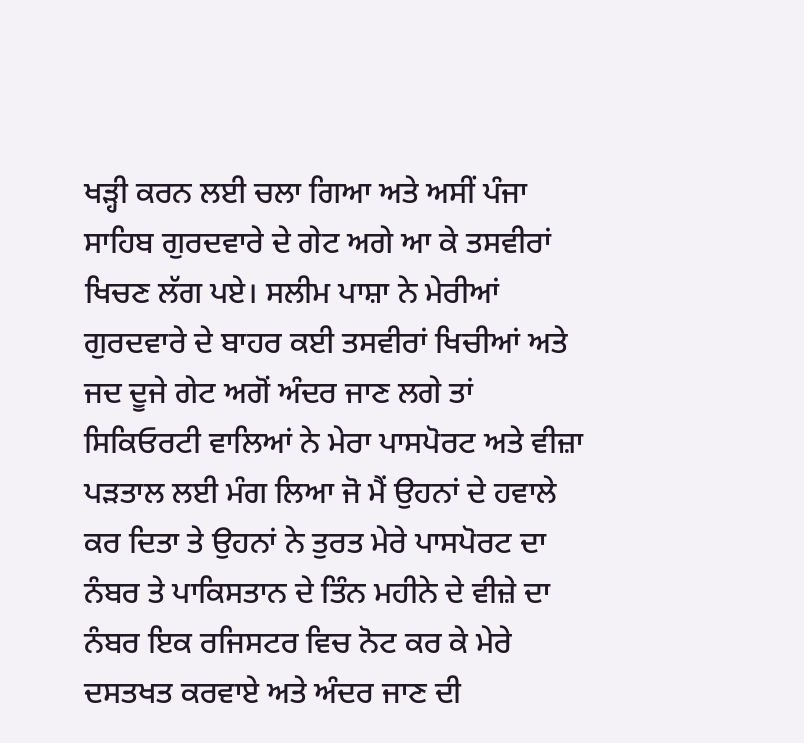ਖੜ੍ਹੀ ਕਰਨ ਲਈ ਚਲਾ ਗਿਆ ਅਤੇ ਅਸੀਂ ਪੰਜਾ ਸਾਹਿਬ ਗੁਰਦਵਾਰੇ ਦੇ ਗੇਟ ਅਗੇ ਆ ਕੇ ਤਸਵੀਰਾਂ ਖਿਚਣ ਲੱਗ ਪਏ। ਸਲੀਮ ਪਾਸ਼ਾ ਨੇ ਮੇਰੀਆਂ ਗੁਰਦਵਾਰੇ ਦੇ ਬਾਹਰ ਕਈ ਤਸਵੀਰਾਂ ਖਿਚੀਆਂ ਅਤੇ ਜਦ ਦੂਜੇ ਗੇਟ ਅਗੋਂ ਅੰਦਰ ਜਾਣ ਲਗੇ ਤਾਂ ਸਿਕਿਓਰਟੀ ਵਾਲਿਆਂ ਨੇ ਮੇਰਾ ਪਾਸਪੋਰਟ ਅਤੇ ਵੀਜ਼ਾ ਪੜਤਾਲ ਲਈ ਮੰਗ ਲਿਆ ਜੋ ਮੈਂ ਉਹਨਾਂ ਦੇ ਹਵਾਲੇ ਕਰ ਦਿਤਾ ਤੇ ਉਹਨਾਂ ਨੇ ਤੁਰਤ ਮੇਰੇ ਪਾਸਪੋਰਟ ਦਾ ਨੰਬਰ ਤੇ ਪਾਕਿਸਤਾਨ ਦੇ ਤਿੰਨ ਮਹੀਨੇ ਦੇ ਵੀਜ਼ੇ ਦਾ ਨੰਬਰ ਇਕ ਰਜਿਸਟਰ ਵਿਚ ਨੋਟ ਕਰ ਕੇ ਮੇਰੇ ਦਸਤਖਤ ਕਰਵਾਏ ਅਤੇ ਅੰਦਰ ਜਾਣ ਦੀ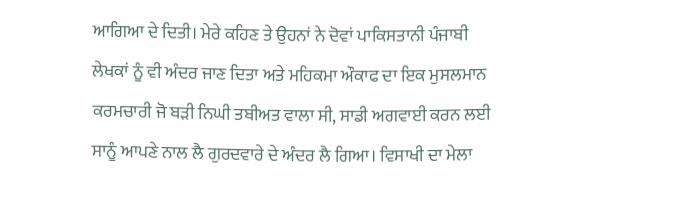ਆਗਿਆ ਦੇ ਦਿਤੀ। ਮੇਰੇ ਕਹਿਣ ਤੇ ਉਹਨਾਂ ਨੇ ਦੋਵਾਂ ਪਾਕਿਸਤਾਨੀ ਪੰਜਾਬੀ ਲੇਖਕਾਂ ਨੂੰ ਵੀ ਅੰਦਰ ਜਾਣ ਦਿਤਾ ਅਤੇ ਮਹਿਕਮਾ ਔਕਾਫ ਦਾ ਇਕ ਮੁਸਲਮਾਨ ਕਰਮਚਾਰੀ ਜੋ ਬੜੀ ਨਿਘੀ ਤਬੀਅਤ ਵਾਲਾ ਸੀ, ਸਾਡੀ ਅਗਵਾਈ ਕਰਨ ਲਈ ਸਾਨੂੰ ਆਪਣੇ ਨਾਲ ਲੈ ਗੁਰਦਵਾਰੇ ਦੇ ਅੰਦਰ ਲੈ ਗਿਆ। ਵਿਸਾਖੀ ਦਾ ਮੇਲਾ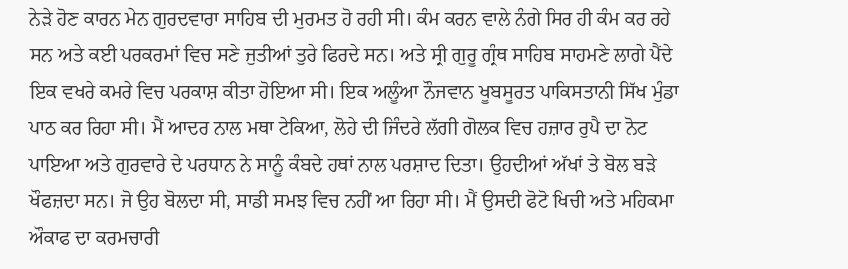ਨੇੜੇ ਹੋਣ ਕਾਰਨ ਮੇਨ ਗੁਰਦਵਾਰਾ ਸਾਹਿਬ ਦੀ ਮੁਰਮਤ ਹੋ ਰਹੀ ਸੀ। ਕੰਮ ਕਰਨ ਵਾਲੇ ਨੰਗੇ ਸਿਰ ਹੀ ਕੰਮ ਕਰ ਰਹੇ ਸਨ ਅਤੇ ਕਈ ਪਰਕਰਮਾਂ ਵਿਚ ਸਣੇ ਜੁਤੀਆਂ ਤੁਰੇ ਫਿਰਦੇ ਸਨ। ਅਤੇ ਸ੍ਰੀ ਗੁਰੂ ਗ੍ਰੰਥ ਸਾਹਿਬ ਸਾਹਮਣੇ ਲਾਗੇ ਪੈਂਦੇ ਇਕ ਵਖਰੇ ਕਮਰੇ ਵਿਚ ਪਰਕਾਸ਼ ਕੀਤਾ ਹੋਇਆ ਸੀ। ਇਕ ਅਲੂੰਆ ਨੌਜਵਾਨ ਖੂਬਸੂਰਤ ਪਾਕਿਸਤਾਨੀ ਸਿੱਖ ਮੁੰਡਾ ਪਾਠ ਕਰ ਰਿਹਾ ਸੀ। ਮੈਂ ਆਦਰ ਨਾਲ ਮਥਾ ਟੇਕਿਆ, ਲੋਹੇ ਦੀ ਜਿੰਦਰੇ ਲੱਗੀ ਗੋਲਕ ਵਿਚ ਹਜ਼ਾਰ ਰੁਪੈ ਦਾ ਨੋਟ ਪਾਇਆ ਅਤੇ ਗੁਰਵਾਰੇ ਦੇ ਪਰਧਾਨ ਨੇ ਸਾਨੂੰ ਕੰਬਦੇ ਹਥਾਂ ਨਾਲ ਪਰਸ਼ਾਦ ਦਿਤਾ। ਉਹਦੀਆਂ ਅੱਖਾਂ ਤੇ ਬੋਲ ਬੜੇ ਖੌਫਜ਼ਦਾ ਸਨ। ਜੋ ਉਹ ਬੋਲਦਾ ਸੀ, ਸਾਡੀ ਸਮਝ ਵਿਚ ਨਹੀਂ ਆ ਰਿਹਾ ਸੀ। ਮੈਂ ਉਸਦੀ ਫੋਟੋ ਖਿਚੀ ਅਤੇ ਮਹਿਕਮਾ ਔਕਾਫ ਦਾ ਕਰਮਚਾਰੀ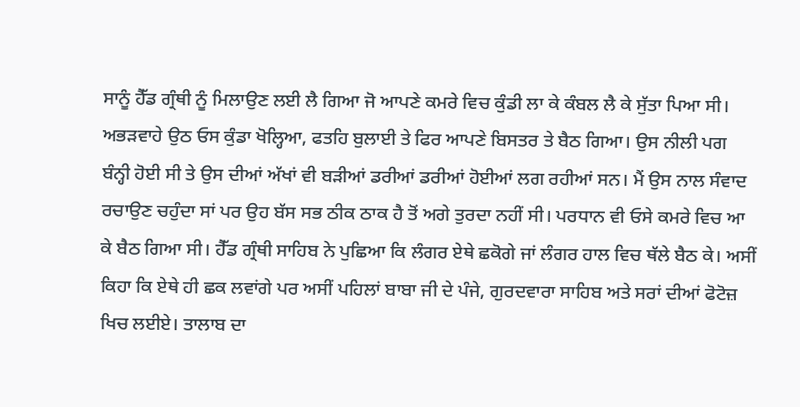ਸਾਨੂੰ ਹੈੱਡ ਗ੍ਰੰਥੀ ਨੂੰ ਮਿਲਾਉਣ ਲਈ ਲੈ ਗਿਆ ਜੋ ਆਪਣੇ ਕਮਰੇ ਵਿਚ ਕੁੰਡੀ ਲਾ ਕੇ ਕੰਬਲ ਲੈ ਕੇ ਸੁੱਤਾ ਪਿਆ ਸੀ। ਅਭੜਵਾਹੇ ਉਠ ਓਸ ਕੁੰਡਾ ਖੋਲ੍ਹਿਆ, ਫਤਹਿ ਬੁਲਾਈ ਤੇ ਫਿਰ ਆਪਣੇ ਬਿਸਤਰ ਤੇ ਬੈਠ ਗਿਆ। ਉਸ ਨੀਲੀ ਪਗ ਬੰਨ੍ਹੀ ਹੋਈ ਸੀ ਤੇ ਉਸ ਦੀਆਂ ਅੱਖਾਂ ਵੀ ਬੜੀਆਂ ਡਰੀਆਂ ਡਰੀਆਂ ਹੋਈਆਂ ਲਗ ਰਹੀਆਂ ਸਨ। ਮੈਂ ਉਸ ਨਾਲ ਸੰਵਾਦ ਰਚਾਉਣ ਚਹੁੰਦਾ ਸਾਂ ਪਰ ਉਹ ਬੱਸ ਸਭ ਠੀਕ ਠਾਕ ਹੈ ਤੋਂ ਅਗੇ ਤੁਰਦਾ ਨਹੀਂ ਸੀ। ਪਰਧਾਨ ਵੀ ਓਸੇ ਕਮਰੇ ਵਿਚ ਆ ਕੇ ਬੈਠ ਗਿਆ ਸੀ। ਹੈੱਡ ਗ੍ਰੰਥੀ ਸਾਹਿਬ ਨੇ ਪੁਛਿਆ ਕਿ ਲੰਗਰ ਏਥੇ ਛਕੋਗੇ ਜਾਂ ਲੰਗਰ ਹਾਲ ਵਿਚ ਥੱਲੇ ਬੈਠ ਕੇ। ਅਸੀਂ ਕਿਹਾ ਕਿ ਏਥੇ ਹੀ ਛਕ ਲਵਾਂਗੇ ਪਰ ਅਸੀਂ ਪਹਿਲਾਂ ਬਾਬਾ ਜੀ ਦੇ ਪੰਜੇ, ਗੁਰਦਵਾਰਾ ਸਾਹਿਬ ਅਤੇ ਸਰਾਂ ਦੀਆਂ ਫੋਟੋਜ਼ ਖਿਚ ਲਈਏ। ਤਾਲਾਬ ਦਾ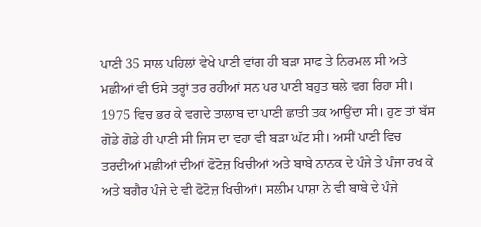ਪਾਣੀ 35 ਸਾਲ ਪਹਿਲਾਂ ਵੇਖੇ ਪਾਣੀ ਵਾਂਗ ਹੀ ਬੜਾ ਸਾਫ ਤੇ ਨਿਰਮਲ ਸੀ ਅਤੇ ਮਛੀਆਂ ਵੀ ਓਸੇ ਤਰ੍ਹਾਂ ਤਰ ਰਹੀਆਂ ਸਨ ਪਰ ਪਾਣੀ ਬਹੁਤ ਥਲੇ ਵਗ ਰਿਹਾ ਸੀ। 1975 ਵਿਚ ਭਰ ਕੇ ਵਗਦੇ ਤਾਲਾਬ ਦਾ ਪਾਣੀ ਛਾਤੀ ਤਕ ਆਉਂਦਾ ਸੀ। ਹੁਣ ਤਾਂ ਬੱਸ ਗੋਡੇ ਗੋਡੇ ਹੀ ਪਾਣੀ ਸੀ ਜਿਸ ਦਾ ਵਹਾ ਵੀ ਬੜਾ ਘੱਟ ਸੀ। ਅਸੀਂ ਪਾਣੀ ਵਿਚ ਤਰਦੀਆਂ ਮਛੀਆਂ ਦੀਆਂ ਫੋਟੋਜ਼ ਖਿਚੀਆਂ ਅਤੇ ਬਾਬੇ ਨਾਨਕ ਦੇ ਪੰਜੇ ਤੇ ਪੰਜਾ ਰਖ ਕੇ ਅਤੇ ਬਗੈਰ ਪੰਜੇ ਦੇ ਵੀ ਫੋਟੋਜ਼ ਖਿਚੀਆਂ। ਸਲੀਮ ਪਾਸ਼ਾ ਨੇ ਵੀ ਬਾਬੇ ਦੇ ਪੰਜੇ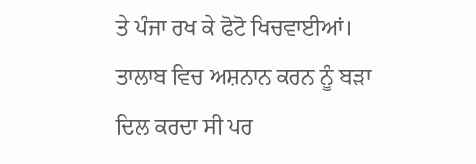ਤੇ ਪੰਜਾ ਰਖ ਕੇ ਫੋਟੋ ਖਿਚਵਾਈਆਂ। ਤਾਲਾਬ ਵਿਚ ਅਸ਼ਨਾਨ ਕਰਨ ਨੂੰ ਬੜਾ ਦਿਲ ਕਰਦਾ ਸੀ ਪਰ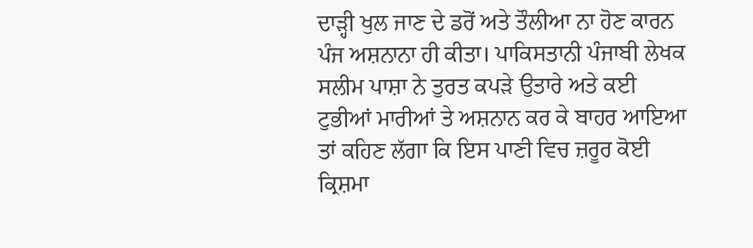ਦਾੜ੍ਹੀ ਖੁਲ ਜਾਣ ਦੇ ਡਰੋਂ ਅਤੇ ਤੌਲੀਆ ਨਾ ਹੋਣ ਕਾਰਨ ਪੰਜ ਅਸ਼ਨਾਨਾ ਹੀ ਕੀਤਾ। ਪਾਕਿਸਤਾਨੀ ਪੰਜਾਬੀ ਲੇਖਕ ਸਲੀਮ ਪਾਸ਼ਾ ਨੇ ਤੁਰਤ ਕਪੜੇ ਉਤਾਰੇ ਅਤੇ ਕਈ ਟੁਭੀਆਂ ਮਾਰੀਆਂ ਤੇ ਅਸ਼ਨਾਨ ਕਰ ਕੇ ਬਾਹਰ ਆਇਆ ਤਾਂ ਕਹਿਣ ਲੱਗਾ ਕਿ ਇਸ ਪਾਣੀ ਵਿਚ ਜ਼ਰੂਰ ਕੋਈ ਕ੍ਰਿਸ਼ਮਾ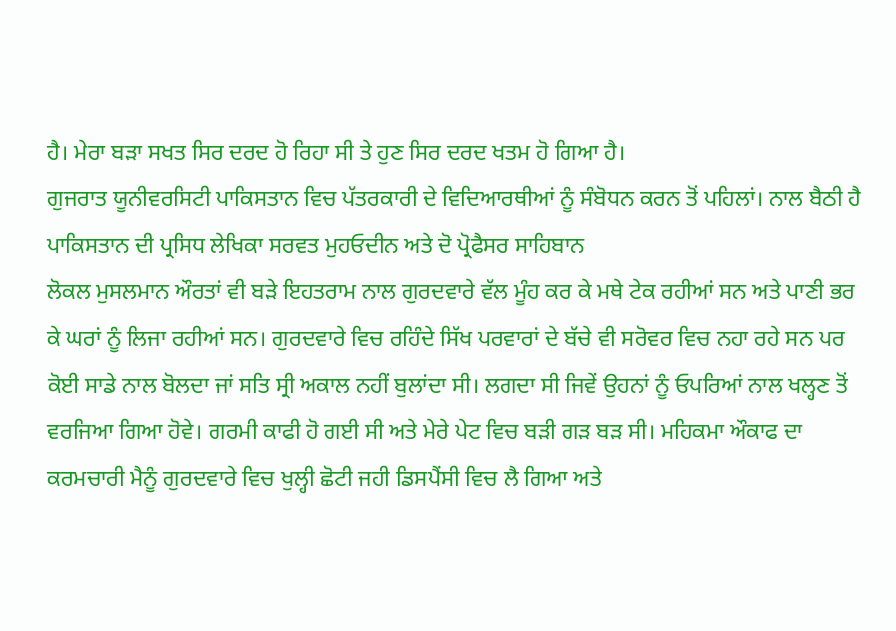ਹੈ। ਮੇਰਾ ਬੜਾ ਸਖਤ ਸਿਰ ਦਰਦ ਹੋ ਰਿਹਾ ਸੀ ਤੇ ਹੁਣ ਸਿਰ ਦਰਦ ਖਤਮ ਹੋ ਗਿਆ ਹੈ।
ਗੁਜਰਾਤ ਯੂਨੀਵਰਸਿਟੀ ਪਾਕਿਸਤਾਨ ਵਿਚ ਪੱਤਰਕਾਰੀ ਦੇ ਵਿਦਿਆਰਥੀਆਂ ਨੂੰ ਸੰਬੋਧਨ ਕਰਨ ਤੋਂ ਪਹਿਲਾਂ। ਨਾਲ ਬੈਠੀ ਹੈ ਪਾਕਿਸਤਾਨ ਦੀ ਪ੍ਰਸਿਧ ਲੇਖਿਕਾ ਸਰਵਤ ਮੁਹਓਦੀਨ ਅਤੇ ਦੋ ਪ੍ਰੋਫੈਸਰ ਸਾਹਿਬਾਨ
ਲੋਕਲ ਮੁਸਲਮਾਨ ਔਰਤਾਂ ਵੀ ਬੜੇ ਇਹਤਰਾਮ ਨਾਲ ਗੁਰਦਵਾਰੇ ਵੱਲ ਮੂੰਹ ਕਰ ਕੇ ਮਥੇ ਟੇਕ ਰਹੀਆਂ ਸਨ ਅਤੇ ਪਾਣੀ ਭਰ ਕੇ ਘਰਾਂ ਨੂੰ ਲਿਜਾ ਰਹੀਆਂ ਸਨ। ਗੁਰਦਵਾਰੇ ਵਿਚ ਰਹਿੰਦੇ ਸਿੱਖ ਪਰਵਾਰਾਂ ਦੇ ਬੱਚੇ ਵੀ ਸਰੋਵਰ ਵਿਚ ਨਹਾ ਰਹੇ ਸਨ ਪਰ ਕੋਈ ਸਾਡੇ ਨਾਲ ਬੋਲਦਾ ਜਾਂ ਸਤਿ ਸ੍ਰੀ ਅਕਾਲ ਨਹੀਂ ਬੁਲਾਂਦਾ ਸੀ। ਲਗਦਾ ਸੀ ਜਿਵੇਂ ਉਹਨਾਂ ਨੂੰ ਓਪਰਿਆਂ ਨਾਲ ਖਲ੍ਹਣ ਤੋਂ ਵਰਜਿਆ ਗਿਆ ਹੋਵੇ। ਗਰਮੀ ਕਾਫੀ ਹੋ ਗਈ ਸੀ ਅਤੇ ਮੇਰੇ ਪੇਟ ਵਿਚ ਬੜੀ ਗੜ ਬੜ ਸੀ। ਮਹਿਕਮਾ ਔਕਾਫ ਦਾ ਕਰਮਚਾਰੀ ਮੈਨੂੰ ਗੁਰਦਵਾਰੇ ਵਿਚ ਖੁਲ੍ਹੀ ਛੋਟੀ ਜਹੀ ਡਿਸਪੈਂਸੀ ਵਿਚ ਲੈ ਗਿਆ ਅਤੇ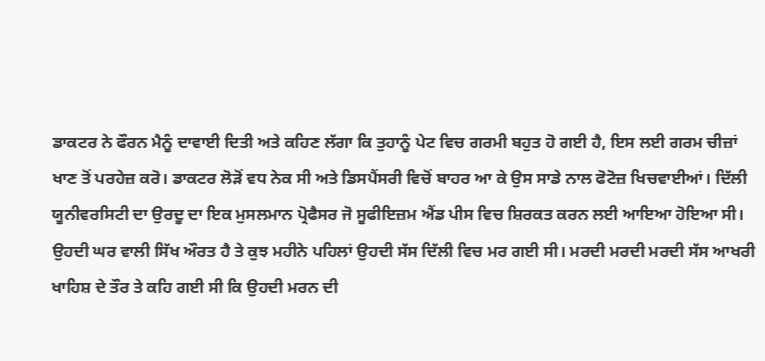ਡਾਕਟਰ ਨੇ ਫੌਰਨ ਮੈਨੂੰ ਦਾਵਾਈ ਦਿਤੀ ਅਤੇ ਕਹਿਣ ਲੱਗਾ ਕਿ ਤੁਹਾਨੂੰ ਪੇਟ ਵਿਚ ਗਰਮੀ ਬਹੁਤ ਹੋ ਗਈ ਹੈ, ਇਸ ਲਈ ਗਰਮ ਚੀਜ਼ਾਂ ਖਾਣ ਤੋਂ ਪਰਹੇਜ਼ ਕਰੋ। ਡਾਕਟਰ ਲੋੜੋਂ ਵਧ ਨੇਕ ਸੀ ਅਤੇ ਡਿਸਪੈਂਸਰੀ ਵਿਚੋਂ ਬਾਹਰ ਆ ਕੇ ਉਸ ਸਾਡੇ ਨਾਲ ਫੋਟੋਜ਼ ਖਿਚਵਾਈਆਂ। ਦਿੱਲੀ ਯੂਨੀਵਰਸਿਟੀ ਦਾ ਉਰਦੂ ਦਾ ਇਕ ਮੁਸਲਮਾਨ ਪ੍ਰੋਫੈਸਰ ਜੋ ਸੂਫੀਇਜ਼ਮ ਐਂਡ ਪੀਸ ਵਿਚ ਸ਼ਿਰਕਤ ਕਰਨ ਲਈ ਆਇਆ ਹੋਇਆ ਸੀ। ਉਹਦੀ ਘਰ ਵਾਲੀ ਸਿੱਖ ਔਰਤ ਹੈ ਤੇ ਕੁਝ ਮਹੀਨੇ ਪਹਿਲਾਂ ਉਹਦੀ ਸੱਸ ਦਿੱਲੀ ਵਿਚ ਮਰ ਗਈ ਸੀ। ਮਰਦੀ ਮਰਦੀ ਮਰਦੀ ਸੱਸ ਆਖਰੀ ਖਾਹਿਸ਼ ਦੇ ਤੌਰ ਤੇ ਕਹਿ ਗਈ ਸੀ ਕਿ ਉਹਦੀ ਮਰਨ ਦੀ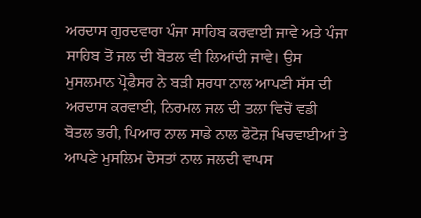ਅਰਦਾਸ ਗੁਰਦਵਾਰਾ ਪੰਜਾ ਸਾਹਿਬ ਕਰਵਾਈ ਜਾਵੇ ਅਤੇ ਪੰਜਾ ਸਾਹਿਬ ਤੋਂ ਜਲ ਦੀ ਬੋਤਲ ਵੀ ਲਿਆਂਦੀ ਜਾਵੇ। ਉਸ ਮੁਸਲਮਾਨ ਪ੍ਰੋਫੈਸਰ ਨੇ ਬੜੀ ਸ਼ਰਧਾ ਨਾਲ ਆਪਣੀ ਸੱਸ ਦੀ ਅਰਦਾਸ ਕਰਵਾਈ, ਨਿਰਮਲ ਜਲ ਦੀ ਤਲਾ ਵਿਚੋਂ ਵਡੀ ਬੋਤਲ ਭਰੀ, ਪਿਆਰ ਨਾਲ ਸਾਡੇ ਨਾਲ ਫੋਟੋਜ਼ ਖਿਚਵਾਈਆਂ ਤੇ ਆਪਣੇ ਮੁਸਲਿਮ ਦੋਸਤਾਂ ਨਾਲ ਜਲਦੀ ਵਾਪਸ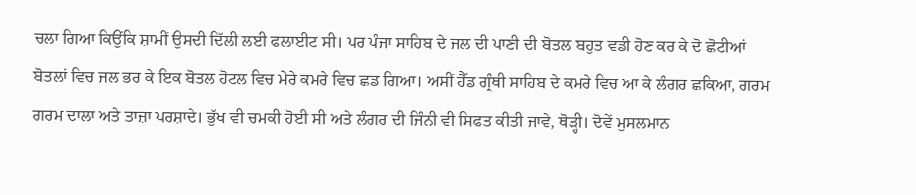ਚਲਾ ਗਿਆ ਕਿਉਂਕਿ ਸ਼ਾਮੀਂ ਉਸਦੀ ਦਿੱਲੀ ਲਈ ਫਲਾਈਟ ਸੀ। ਪਰ ਪੰਜਾ ਸਾਹਿਬ ਦੇ ਜਲ ਦੀ ਪਾਣੀ ਦੀ ਬੋਤਲ ਬਹੁਤ ਵਡੀ ਹੋਣ ਕਰ ਕੇ ਦੋ ਛੋਟੀਆਂ ਬੋਤਲਾਂ ਵਿਚ ਜਲ ਭਰ ਕੇ ਇਕ ਬੋਤਲ ਹੋਟਲ ਵਿਚ ਮੇਰੇ ਕਮਰੇ ਵਿਚ ਛਡ ਗਿਆ। ਅਸੀਂ ਹੈੱਡ ਗ੍ਰੰਥੀ ਸਾਹਿਬ ਦੇ ਕਮਰੇ ਵਿਚ ਆ ਕੇ ਲੰਗਰ ਛਕਿਆ, ਗਰਮ ਗਰਮ ਦਾਲਾ ਅਤੇ ਤਾਜ਼ਾ ਪਰਸ਼ਾਦੇ। ਭੁੱਖ ਵੀ ਚਮਕੀ ਹੋਈ ਸੀ ਅਤੇ ਲੰਗਰ ਦੀ ਜਿੰਨੀ ਵੀ ਸਿਫਤ ਕੀਤੀ ਜਾਵੇ, ਥੋੜ੍ਹੀ। ਦੋਵੇਂ ਮੁਸਲਮਾਨ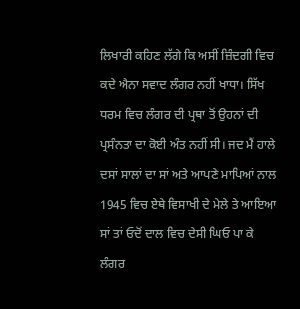ਲਿਖਾਰੀ ਕਹਿਣ ਲੱਗੇ ਕਿ ਅਸੀਂ ਜ਼ਿੰਦਗੀ ਵਿਚ ਕਦੇ ਐਨਾ ਸਵਾਦ ਲੰਗਰ ਨਹੀਂ ਖਾਧਾ। ਸਿੱਖ ਧਰਮ ਵਿਚ ਲੰਗਰ ਦੀ ਪ੍ਰਥਾ ਤੋਂ ਉਹਨਾਂ ਦੀ ਪ੍ਰਸੰਨਤਾ ਦਾ ਕੋਈ ਅੰਤ ਨਹੀਂ ਸੀ। ਜਦ ਮੈਂ ਹਾਲੇ ਦਸਾਂ ਸਾਲਾਂ ਦਾ ਸਾਂ ਅਤੇ ਆਪਣੇ ਮਾਪਿਆਂ ਨਾਲ 1945 ਵਿਚ ਏਥੇ ਵਿਸਾਖੀ ਦੇ ਮੇਲੇ ਤੇ ਆਇਆ ਸਾਂ ਤਾਂ ਓਦੋਂ ਦਾਲ ਵਿਚ ਦੇਸੀ ਘਿਓ ਪਾ ਕੇ ਲੰਗਰ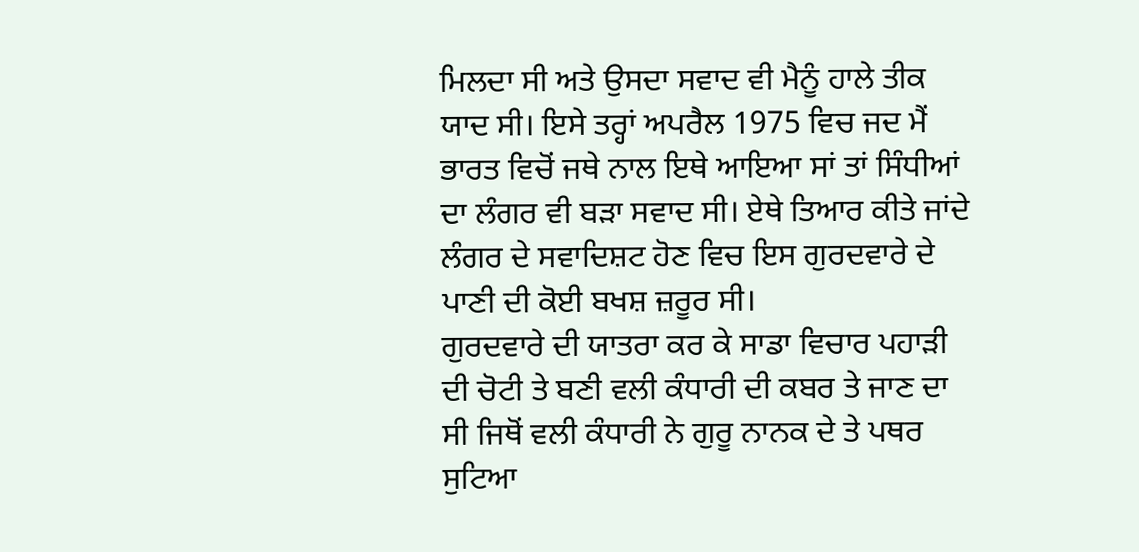ਮਿਲਦਾ ਸੀ ਅਤੇ ਉਸਦਾ ਸਵਾਦ ਵੀ ਮੈਨੂੰ ਹਾਲੇ ਤੀਕ ਯਾਦ ਸੀ। ਇਸੇ ਤਰ੍ਹਾਂ ਅਪਰੈਲ 1975 ਵਿਚ ਜਦ ਮੈਂ ਭਾਰਤ ਵਿਚੋਂ ਜਥੇ ਨਾਲ ਇਥੇ ਆਇਆ ਸਾਂ ਤਾਂ ਸਿੰਧੀਆਂ ਦਾ ਲੰਗਰ ਵੀ ਬੜਾ ਸਵਾਦ ਸੀ। ਏਥੇ ਤਿਆਰ ਕੀਤੇ ਜਾਂਦੇ ਲੰਗਰ ਦੇ ਸਵਾਦਿਸ਼ਟ ਹੋਣ ਵਿਚ ਇਸ ਗੁਰਦਵਾਰੇ ਦੇ ਪਾਣੀ ਦੀ ਕੋਈ ਬਖਸ਼ ਜ਼ਰੂਰ ਸੀ।
ਗੁਰਦਵਾਰੇ ਦੀ ਯਾਤਰਾ ਕਰ ਕੇ ਸਾਡਾ ਵਿਚਾਰ ਪਹਾੜੀ ਦੀ ਚੋਟੀ ਤੇ ਬਣੀ ਵਲੀ ਕੰਧਾਰੀ ਦੀ ਕਬਰ ਤੇ ਜਾਣ ਦਾ ਸੀ ਜਿਥੋਂ ਵਲੀ ਕੰਧਾਰੀ ਨੇ ਗੁਰੂ ਨਾਨਕ ਦੇ ਤੇ ਪਥਰ ਸੁਟਿਆ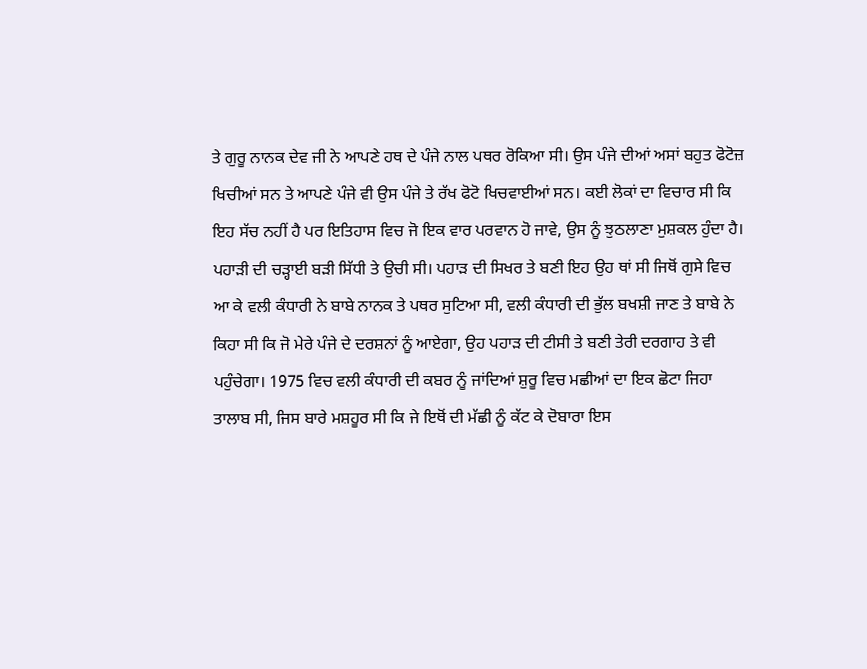ਤੇ ਗੁਰੂ ਨਾਨਕ ਦੇਵ ਜੀ ਨੇ ਆਪਣੇ ਹਥ ਦੇ ਪੰਜੇ ਨਾਲ ਪਥਰ ਰੋਕਿਆ ਸੀ। ਉਸ ਪੰਜੇ ਦੀਆਂ ਅਸਾਂ ਬਹੁਤ ਫੋਟੋਜ਼ ਖਿਚੀਆਂ ਸਨ ਤੇ ਆਪਣੇ ਪੰਜੇ ਵੀ ਉਸ ਪੰਜੇ ਤੇ ਰੱਖ ਫੋਟੋ ਖਿਚਵਾਈਆਂ ਸਨ। ਕਈ ਲੋਕਾਂ ਦਾ ਵਿਚਾਰ ਸੀ ਕਿ ਇਹ ਸੱਚ ਨਹੀਂ ਹੈ ਪਰ ਇਤਿਹਾਸ ਵਿਚ ਜੋ ਇਕ ਵਾਰ ਪਰਵਾਨ ਹੋ ਜਾਵੇ, ਉਸ ਨੂੰ ਝੁਠਲਾਣਾ ਮੁਸ਼ਕਲ ਹੁੰਦਾ ਹੈ। ਪਹਾੜੀ ਦੀ ਚੜ੍ਹਾਈ ਬੜੀ ਸਿੱਧੀ ਤੇ ਉਚੀ ਸੀ। ਪਹਾੜ ਦੀ ਸਿਖਰ ਤੇ ਬਣੀ ਇਹ ਉਹ ਥਾਂ ਸੀ ਜਿਥੋਂ ਗੁਸੇ ਵਿਚ ਆ ਕੇ ਵਲੀ ਕੰਧਾਰੀ ਨੇ ਬਾਬੇ ਨਾਨਕ ਤੇ ਪਥਰ ਸੁਟਿਆ ਸੀ, ਵਲੀ ਕੰਧਾਰੀ ਦੀ ਭੁੱਲ ਬਖਸ਼ੀ ਜਾਣ ਤੇ ਬਾਬੇ ਨੇ ਕਿਹਾ ਸੀ ਕਿ ਜੋ ਮੇਰੇ ਪੰਜੇ ਦੇ ਦਰਸ਼ਨਾਂ ਨੂੰ ਆਏਗਾ, ਉਹ ਪਹਾੜ ਦੀ ਟੀਸੀ ਤੇ ਬਣੀ ਤੇਰੀ ਦਰਗਾਹ ਤੇ ਵੀ ਪਹੁੰਚੇਗਾ। 1975 ਵਿਚ ਵਲੀ ਕੰਧਾਰੀ ਦੀ ਕਬਰ ਨੂੰ ਜਾਂਦਿਆਂ ਸ਼ੁਰੂ ਵਿਚ ਮਛੀਆਂ ਦਾ ਇਕ ਛੋਟਾ ਜਿਹਾ ਤਾਲਾਬ ਸੀ, ਜਿਸ ਬਾਰੇ ਮਸ਼ਹੂਰ ਸੀ ਕਿ ਜੇ ਇਥੋਂ ਦੀ ਮੱਛੀ ਨੂੰ ਕੱਟ ਕੇ ਦੋਬਾਰਾ ਇਸ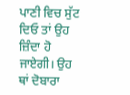ਪਾਣੀ ਵਿਚ ਸੁੱਟ ਦਿਓ ਤਾਂ ਉਹ ਜ਼ਿੰਦਾ ਹੋ ਜਾਏਗੀ। ਉਹ ਥਾਂ ਦੋਬਾਰਾ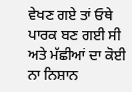ਵੇਖਣ ਗਏ ਤਾਂ ਓਥੇ ਪਾਰਕ ਬਣ ਗਈ ਸੀ ਅਤੇ ਮੱਛੀਆਂ ਦਾ ਕੋਈ ਨਾ ਨਿਸ਼ਾਨ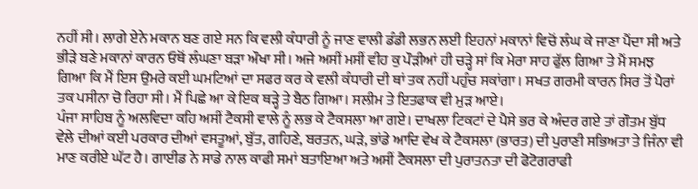ਨਹੀਂ ਸੀ। ਲਾਗੇ ਏਨੇ ਮਕਾਨ ਬਣ ਗਏ ਸਨ ਕਿ ਵਲੀ ਕੰਧਾਰੀ ਨੂੰ ਜਾਣ ਵਾਲੀ ਡੰਡੀ ਲਭਨ ਲਈ ਇਹਨਾਂ ਮਕਾਨਾਂ ਵਿਚੋਂ ਲੰਘ ਕੇ ਜਾਣਾ ਪੈਂਦਾ ਸੀ ਅਤੇ ਭੀੜੇ ਬਣੇ ਮਕਾਨਾਂ ਕਾਰਨ ਓਥੋਂ ਲੰਘਣਾ ਬੜਾ ਔਖਾ ਸੀ। ਅਜੇ ਅਸੀਂ ਮਸੀਂ ਵੀਹ ਕੁ ਪੌੜੀਆਂ ਹੀ ਚੜ੍ਹੇ ਸਾਂ ਕਿ ਮੇਰਾ ਸਾਹ ਫੁੱਲ ਗਿਆ ਤੇ ਮੈਂ ਸਮਝ ਗਿਆ ਕਿ ਮੈਂ ਇਸ ਉਮਰੇ ਕਈ ਘਮਟਿਆਂ ਦਾ ਸਫਰ ਕਰ ਕੇ ਵਲੀ ਕੰਧਾਰੀ ਦੀ ਥਾਂ ਤਕ ਨਹੀਂ ਪਹੁੰਚ ਸਕਾਂਗਾ। ਸਖਤ ਗਰਮੀ ਕਾਰਨ ਸਿਰ ਤੋਂ ਪੈਰਾਂ ਤਕ ਪਸੀਨਾ ਚੋ ਰਿਹਾ ਸੀ। ਮੈਂ ਪਿਛੇ ਆ ਕੇ ਇਕ ਥੜ੍ਹੇ ਤੇ ਬੈਠ ਗਿਆ। ਸਲੀਮ ਤੇ ਇਤਫਾਕ ਵੀ ਮੁੜ ਆਏ।
ਪੰਜਾ ਸਾਹਿਬ ਨੂੰ ਅਲਵਿਦਾ ਕਹਿ ਅਸੀਂ ਟੈਕਸੀ ਵਾਲੇ ਨੂੰ ਲਭ ਕੇ ਟੈਕਸਲਾ ਆ ਗਏ। ਦਾਖਲਾ ਟਿਕਟਾਂ ਦੇ ਪੈਸੇ ਭਰ ਕੇ ਅੰਦਰ ਗਏ ਤਾਂ ਗੌਤਮ ਬੁੱਧ ਵੇਲੇ ਦੀਆਂ ਕਈ ਪਰਕਾਰ ਦੀਆਂ ਵਸਤੂਆਂ, ਬੁੱਤ, ਗਹਿਣੇ, ਬਰਤਨ, ਘੜੇ, ਭਾਂਡੇ ਆਦਿ ਵੇਖ ਕੇ ਟੈਕਸਲਾ (ਭਾਰਤ) ਦੀ ਪੁਰਾਣੀ ਸਭਿਅਤਾ ਤੇ ਜਿੰਨਾ ਵੀ ਮਾਣ ਕਰੀਏ ਘੱਟ ਹੈ। ਗਾਈਡ ਨੇ ਸਾਡੇ ਨਾਲ ਕਾਫੀ ਸਮਾਂ ਬਤਾਇਆ ਅਤੇ ਅਸੀਂ ਟੈਕਸਲਾ ਦੀ ਪੁਰਾਤਨਤਾ ਦੀ ਫੋਟੋਗਰਾਫੀ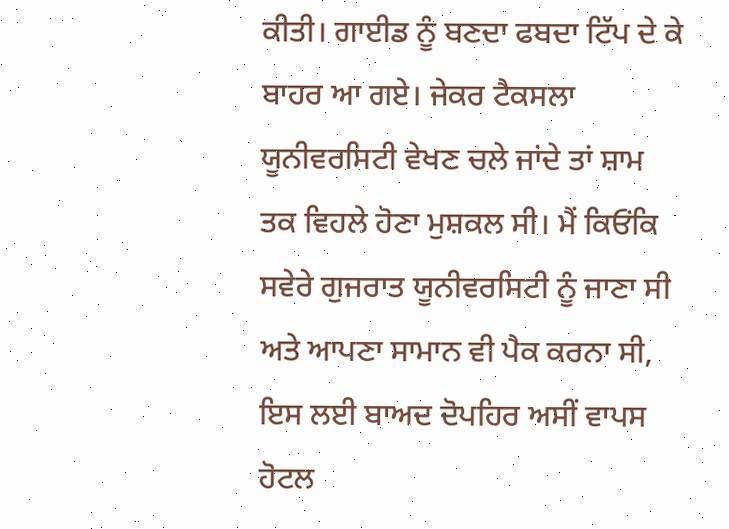ਕੀਤੀ। ਗਾਈਡ ਨੂੰ ਬਣਦਾ ਫਬਦਾ ਟਿੱਪ ਦੇ ਕੇ ਬਾਹਰ ਆ ਗਏ। ਜੇਕਰ ਟੈਕਸਲਾ ਯੂਨੀਵਰਸਿਟੀ ਵੇਖਣ ਚਲੇ ਜਾਂਦੇ ਤਾਂ ਸ਼ਾਮ ਤਕ ਵਿਹਲੇ ਹੋਣਾ ਮੁਸ਼ਕਲ ਸੀ। ਮੈਂ ਕਿਓਂਕਿ ਸਵੇਰੇ ਗੁਜਰਾਤ ਯੂਨੀਵਰਸਿਟੀ ਨੂੰ ਜਾਣਾ ਸੀ ਅਤੇ ਆਪਣਾ ਸਾਮਾਨ ਵੀ ਪੈਕ ਕਰਨਾ ਸੀ, ਇਸ ਲਈ ਬਾਅਦ ਦੋਪਹਿਰ ਅਸੀਂ ਵਾਪਸ ਹੋਟਲ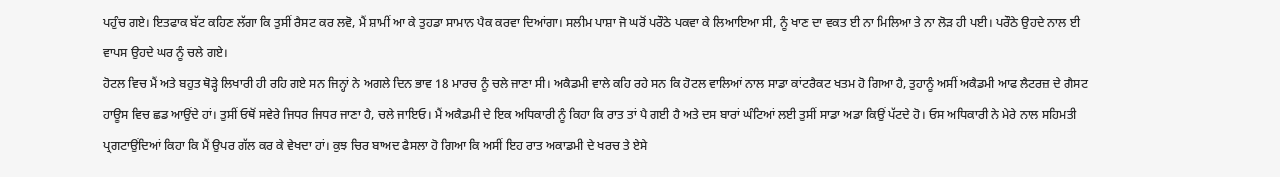ਪਹੁੰਚ ਗਏ। ਇਤਫਾਕ ਬੱਟ ਕਹਿਣ ਲੱਗਾ ਕਿ ਤੁਸੀਂ ਰੈਸਟ ਕਰ ਲਵੋ, ਮੈਂ ਸ਼ਾਮੀਂ ਆ ਕੇ ਤੁਹਡਾ ਸਾਮਾਨ ਪੈਕ ਕਰਵਾ ਦਿਆਂਗਾ। ਸਲੀਮ ਪਾਸ਼ਾ ਜੋ ਘਰੋਂ ਪਰੌਠੇ ਪਕਵਾ ਕੇ ਲਿਆਇਆ ਸੀ, ਨੂੰ ਖਾਣ ਦਾ ਵਕਤ ਈ ਨਾ ਮਿਲਿਆ ਤੇ ਨਾ ਲੋੜ ਹੀ ਪਈ। ਪਰੌਠੇ ਉਹਦੇ ਨਾਲ ਈ ਵਾਪਸ ਉਹਦੇ ਘਰ ਨੂੰ ਚਲੇ ਗਏ।
ਹੋਟਲ ਵਿਚ ਮੈਂ ਅਤੇ ਬਹੁਤ ਥੋੜ੍ਹੇ ਲਿਖਾਰੀ ਹੀ ਰਹਿ ਗਏ ਸਨ ਜਿਨ੍ਹਾਂ ਨੇ ਅਗਲੇ ਦਿਨ ਭਾਵ 18 ਮਾਰਚ ਨੂੰ ਚਲੇ ਜਾਣਾ ਸੀ। ਅਕੈਡਮੀ ਵਾਲੇ ਕਹਿ ਰਹੇ ਸਨ ਕਿ ਹੋਟਲ ਵਾਲਿਆਂ ਨਾਲ ਸਾਡਾ ਕਾਂਟਰੈਕਟ ਖਤਮ ਹੋ ਗਿਆ ਹੈ, ਤੁਹਾਨੂੰ ਅਸੀਂ ਅਕੈਡਮੀ ਆਫ ਲੈਟਰਜ਼ ਦੇ ਗੈਸਟ ਹਾਊਸ ਵਿਚ ਛਡ ਆਉਂਦੇ ਹਾਂ। ਤੁਸੀਂ ਓਥੋਂ ਸਵੇਰੇ ਜਿਧਰ ਜਿਧਰ ਜਾਣਾ ਹੈ, ਚਲੇ ਜਾਇਓ। ਮੈਂ ਅਕੈਡਮੀ ਦੇ ਇਕ ਅਧਿਕਾਰੀ ਨੂੰ ਕਿਹਾ ਕਿ ਰਾਤ ਤਾਂ ਪੈ ਗਈ ਹੈ ਅਤੇ ਦਸ ਬਾਰਾਂ ਘੰਟਿਆਂ ਲਈ ਤੁਸੀਂ ਸਾਡਾ ਅਡਾ ਕਿਉਂ ਪੱਟਦੇ ਹੋ। ਓਸ ਅਧਿਕਾਰੀ ਨੇ ਮੇਰੇ ਨਾਲ ਸਹਿਮਤੀ ਪ੍ਰਗਟਾਉਂਦਿਆਂ ਕਿਹਾ ਕਿ ਮੈਂ ਉਪਰ ਗੱਲ ਕਰ ਕੇ ਵੇਖਦਾ ਹਾਂ। ਕੁਝ ਚਿਰ ਬਾਅਦ ਫੈਸਲਾ ਹੋ ਗਿਆ ਕਿ ਅਸੀਂ ਇਹ ਰਾਤ ਅਕਾਡਮੀ ਦੇ ਖਰਚ ਤੇ ਏਸੇ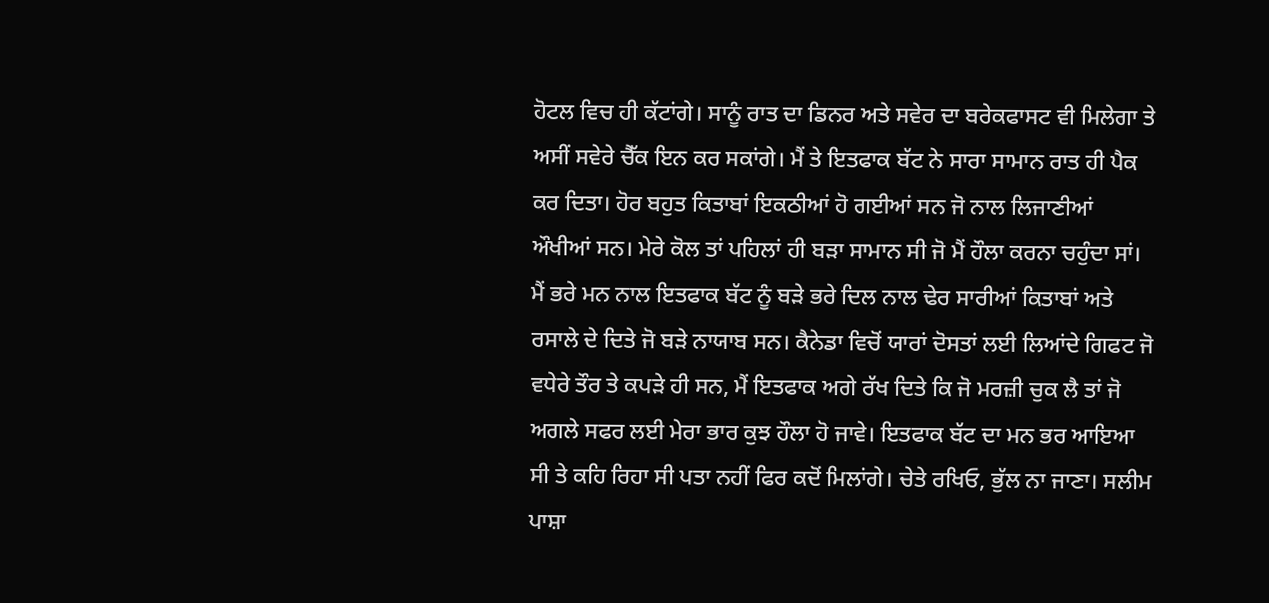ਹੋਟਲ ਵਿਚ ਹੀ ਕੱਟਾਂਗੇ। ਸਾਨੂੰ ਰਾਤ ਦਾ ਡਿਨਰ ਅਤੇ ਸਵੇਰ ਦਾ ਬਰੇਕਫਾਸਟ ਵੀ ਮਿਲੇਗਾ ਤੇ ਅਸੀਂ ਸਵੇਰੇ ਚੈੱਕ ਇਨ ਕਰ ਸਕਾਂਗੇ। ਮੈਂ ਤੇ ਇਤਫਾਕ ਬੱਟ ਨੇ ਸਾਰਾ ਸਾਮਾਨ ਰਾਤ ਹੀ ਪੈਕ ਕਰ ਦਿਤਾ। ਹੋਰ ਬਹੁਤ ਕਿਤਾਬਾਂ ਇਕਠੀਆਂ ਹੋ ਗਈਆਂ ਸਨ ਜੋ ਨਾਲ ਲਿਜਾਣੀਆਂ ਔਖੀਆਂ ਸਨ। ਮੇਰੇ ਕੋਲ ਤਾਂ ਪਹਿਲਾਂ ਹੀ ਬੜਾ ਸਾਮਾਨ ਸੀ ਜੋ ਮੈਂ ਹੌਲਾ ਕਰਨਾ ਚਹੁੰਦਾ ਸਾਂ। ਮੈਂ ਭਰੇ ਮਨ ਨਾਲ ਇਤਫਾਕ ਬੱਟ ਨੂੰ ਬੜੇ ਭਰੇ ਦਿਲ ਨਾਲ ਢੇਰ ਸਾਰੀਆਂ ਕਿਤਾਬਾਂ ਅਤੇ ਰਸਾਲੇ ਦੇ ਦਿਤੇ ਜੋ ਬੜੇ ਨਾਯਾਬ ਸਨ। ਕੈਨੇਡਾ ਵਿਚੋਂ ਯਾਰਾਂ ਦੋਸਤਾਂ ਲਈ ਲਿਆਂਦੇ ਗਿਫਟ ਜੋ ਵਧੇਰੇ ਤੌਰ ਤੇ ਕਪੜੇ ਹੀ ਸਨ, ਮੈਂ ਇਤਫਾਕ ਅਗੇ ਰੱਖ ਦਿਤੇ ਕਿ ਜੋ ਮਰਜ਼ੀ ਚੁਕ ਲੈ ਤਾਂ ਜੋ ਅਗਲੇ ਸਫਰ ਲਈ ਮੇਰਾ ਭਾਰ ਕੁਝ ਹੌਲਾ ਹੋ ਜਾਵੇ। ਇਤਫਾਕ ਬੱਟ ਦਾ ਮਨ ਭਰ ਆਇਆ ਸੀ ਤੇ ਕਹਿ ਰਿਹਾ ਸੀ ਪਤਾ ਨਹੀਂ ਫਿਰ ਕਦੋਂ ਮਿਲਾਂਗੇ। ਚੇਤੇ ਰਖਿਓ, ਭੁੱਲ ਨਾ ਜਾਣਾ। ਸਲੀਮ ਪਾਸ਼ਾ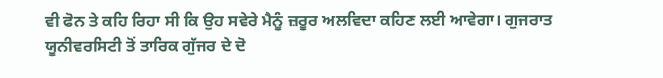ਵੀ ਫੋਨ ਤੇ ਕਹਿ ਰਿਹਾ ਸੀ ਕਿ ਉਹ ਸਵੇਰੇ ਮੈਨੂੰ ਜ਼ਰੂਰ ਅਲਵਿਦਾ ਕਹਿਣ ਲਈ ਆਵੇਗਾ। ਗੁਜਰਾਤ ਯੂਨੀਵਰਸਿਟੀ ਤੋਂ ਤਾਰਿਕ ਗੁੱਜਰ ਦੇ ਦੋ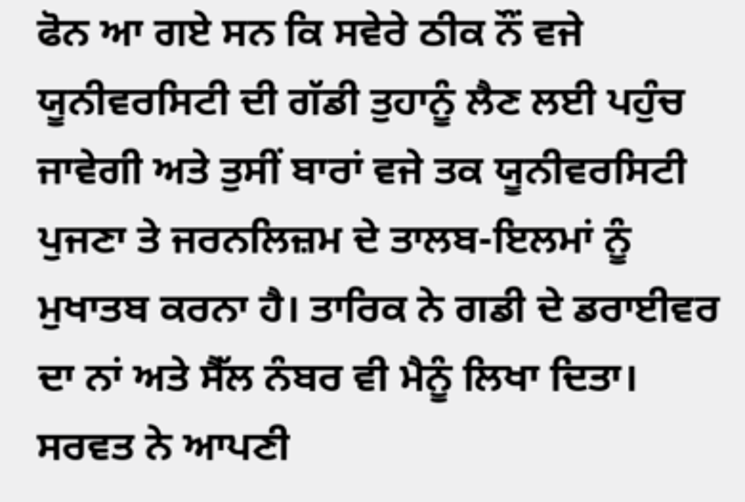ਫੋਨ ਆ ਗਏ ਸਨ ਕਿ ਸਵੇਰੇ ਠੀਕ ਨੌਂ ਵਜੇ ਯੂਨੀਵਰਸਿਟੀ ਦੀ ਗੱਡੀ ਤੁਹਾਨੂੰ ਲੈਣ ਲਈ ਪਹੁੰਚ ਜਾਵੇਗੀ ਅਤੇ ਤੁਸੀਂ ਬਾਰਾਂ ਵਜੇ ਤਕ ਯੂਨੀਵਰਸਿਟੀ ਪੁਜਣਾ ਤੇ ਜਰਨਲਿਜ਼ਮ ਦੇ ਤਾਲਬ-ਇਲਮਾਂ ਨੂੰ ਮੁਖਾਤਬ ਕਰਨਾ ਹੈ। ਤਾਰਿਕ ਨੇ ਗਡੀ ਦੇ ਡਰਾਈਵਰ ਦਾ ਨਾਂ ਅਤੇ ਸੈੱਲ ਨੰਬਰ ਵੀ ਮੈਨੂੰ ਲਿਖਾ ਦਿਤਾ। ਸਰਵਤ ਨੇ ਆਪਣੀ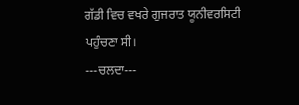ਗੱਡੀ ਵਿਚ ਵਖਰੇ ਗੁਜਰਾਤ ਯੂਨੀਵਰਸਿਟੀ ਪਹੁੰਚਣਾ ਸੀ।
---ਚਲਦਾ---